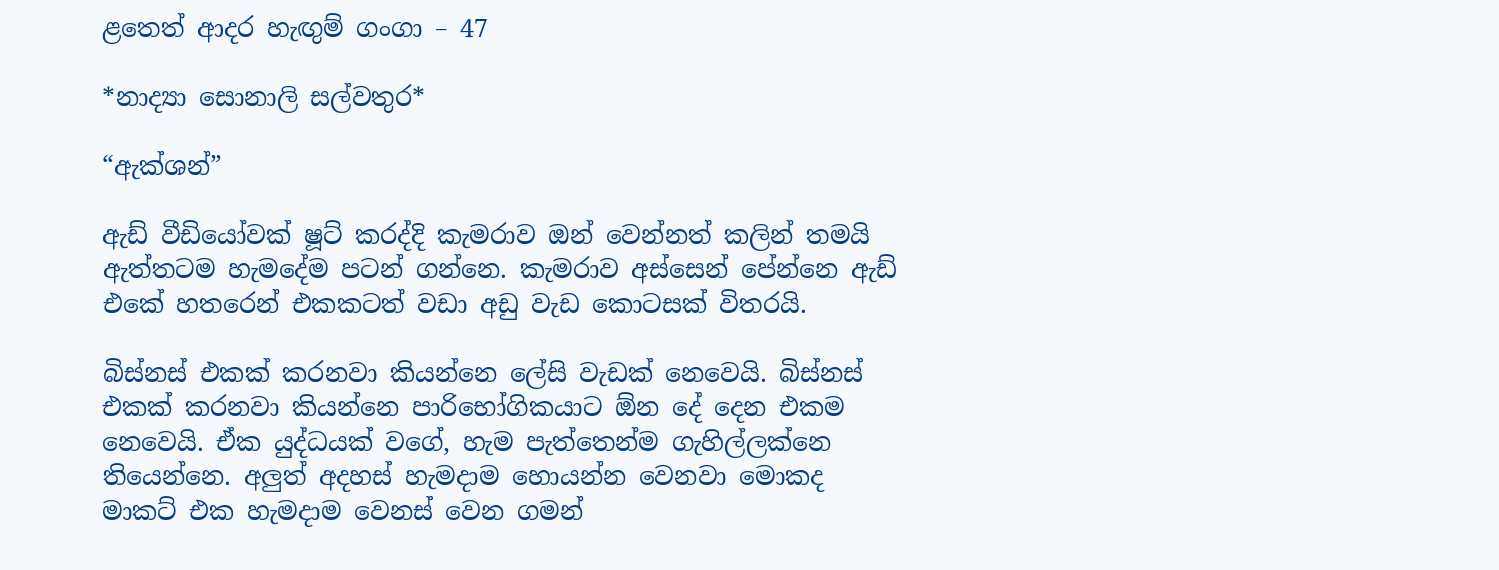ළතෙත් ආදර හැඟුම් ගංගා – 47

*නාද්‍යා සොනාලි සල්වතුර*

“ඇක්ශන්”

ඇඩ් වීඩියෝවක් ෂූට් කරද්දි කැමරාව ඔන් වෙන්නත් කලින් තමයි ඇත්තටම හැමදේම පටන් ගන්නෙ. කැමරාව අස්සෙන් පේන්නෙ ඇඩ් එකේ හතරෙන් එකකටත් වඩා අඩු වැඩ කොටසක් විතරයි.

බිස්නස් එකක් කරනවා කියන්නෙ ලේසි වැඩක් නෙවෙයි. බිස්නස් එකක් කරනවා කියන්නෙ පාරිභෝගිකයාට ඕන දේ දෙන එකම නෙවෙයි. ඒක යුද්ධයක් වගේ, හැම පැත්තෙන්ම ගැහිල්ලක්නෙ තියෙන්නෙ. අලුත් අදහස් හැමදාම හොයන්න වෙනවා මොකද මාකට් එක හැමදාම වෙනස් වෙන ගමන්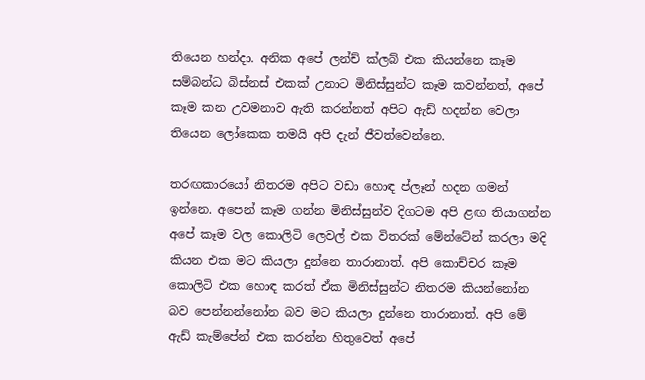තියෙන හන්දා. අනික අපේ ලන්ච් ක්ලබ් එක කියන්නෙ කෑම සම්බන්ධ බිස්නස් එකක් උනාට මිනිස්සුන්ට කෑම කවන්නත්, අපේ කෑම කන උවමනාව ඇති කරන්නත් අපිට ඇඩ් හදන්න වෙලා තියෙන ලෝකෙක තමයි අපි දැන් ජීවත්වෙන්නෙ.

තරඟකාරයෝ නිතරම අපිට වඩා හොඳ ප්ලෑන් හදන ගමන් ඉන්නෙ. අපෙන් කෑම ගන්න මිනිස්සුන්ව දිගටම අපි ළඟ තියාගන්න අපේ කෑම වල කොලිටි ලෙවල් එක විතරක් මේන්ටේන් කරලා මදි කියන එක මට කියලා දුන්නෙ තාරානාත්. අපි කොච්චර කෑම කොලිටි එක හොඳ කරත් ඒක මිනිස්සුන්ට නිතරම කියන්නෝන බව පෙන්නන්නෝන බව මට කියලා දුන්නෙ තාරානාත්. අපි මේ ඇඩ් කැම්පේන් එක කරන්න හිතුවෙත් අපේ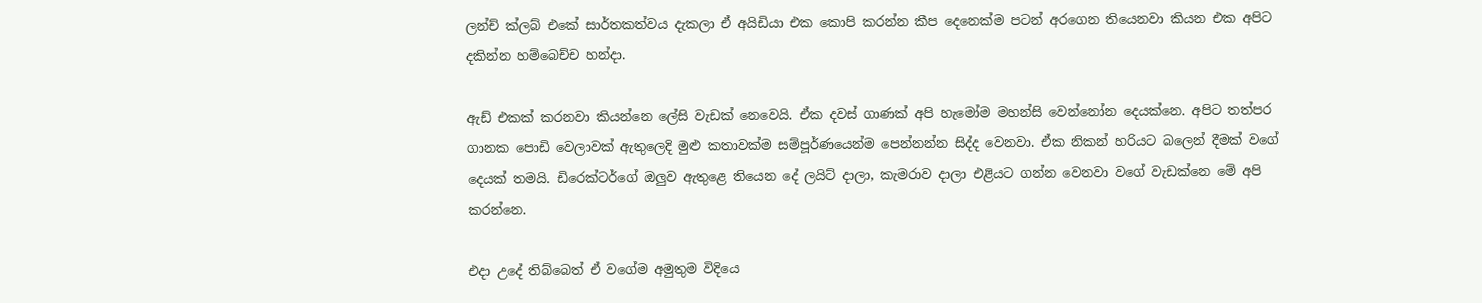ලන්ච් ක්ලබ් එකේ සාර්තකත්වය දැකලා ඒ අයිඩියා එක කොපි කරන්න කීප දෙනෙක්ම පටන් අරගෙන තියෙනවා කියන එක අපිට දකින්න හම්බෙච්ච හන්දා.

ඇඩ් එකක් කරනවා කියන්නෙ ලේසි වැඩක් නෙවෙයි. ඒක දවස් ගාණක් අපි හැමෝම මහන්සි වෙන්නෝන දෙයක්නෙ. අපිට තත්පර ගානක පොඩි වෙලාවක් ඇතුලෙදි මුළු කතාවක්ම සම්පූර්ණයෙන්ම පෙන්නන්න සිද්ද වෙනවා. ඒක නිකන් හරියට බලෙන් දීමක් වගේ දෙයක් තමයි. ඩිරෙක්ටර්ගේ ඔලුව ඇතුළෙ තියෙන දේ ලයිට් දාලා, කැමරාව දාලා එළියට ගන්න වෙනවා වගේ වැඩක්නෙ මේ අපි කරන්නෙ.

එදා උදේ තිබ්බෙත් ඒ වගේම අමුතුම විදියෙ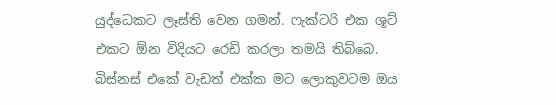යුද්ධෙකට ලෑස්ති වෙන ගමන්. ෆැක්ටරි එක ශූට් එකට ඕන විදියට රෙඩි කරලා තමයි තිබ්බෙ. බිස්නස් එකේ වැඩත් එක්ක මට ලොකුවටම ඔය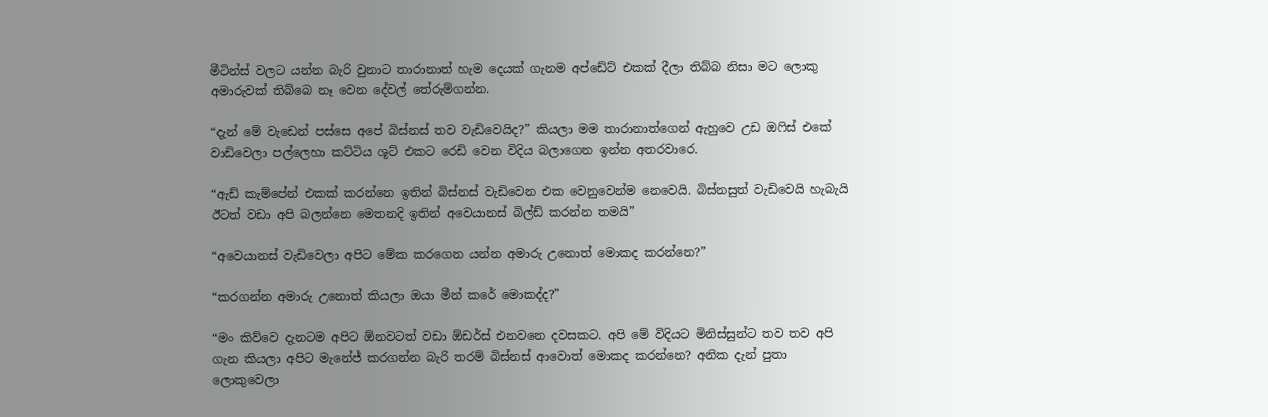මීටින්ස් වලට යන්න බැරි වුනාට තාරානාත් හැම දෙයක් ගැනම අප්ඩේට් එකක් දීලා තිබ්බ නිසා මට ලොකු අමාරුවක් තිබ්බෙ නෑ වෙන දේවල් තේරුම්ගන්න.

“දැන් මේ වැඩෙන් පස්සෙ අපේ බිස්නස් තව වැඩිවෙයිද?” කියලා මම තාරානාත්ගෙන් ඇහුවෙ උඩ ඔෆිස් එකේ වාඩිවෙලා පල්ලෙහා කට්ටිය ශූට් එකට රෙඩි වෙන විදිය බලාගෙන ඉන්න අතරවාරෙ.

“ඇඩ් කැම්පේන් එකක් කරන්නෙ ඉතින් බිස්නස් වැඩිවෙන එක වෙනුවෙන්ම නෙවෙයි. බිස්නසුත් වැඩිවෙයි හැබැයි ඊටත් වඩා අපි බලන්නෙ මෙතනදි ඉතින් අවෙයානස් බිල්ඩ් කරන්න තමයි”

“අවෙයානස් වැඩිවෙලා අපිට මේක කරගෙන යන්න අමාරු උනොත් මොකද කරන්නෙ?”

“කරගන්න අමාරු උනොත් කියලා ඔයා මීන් කරේ මොකද්ද?”

“මං කිව්වෙ දැනටම අපිට ඕනවටත් වඩා ඕඩර්ස් එනවනෙ දවසකට. අපි මේ විදියට මිනිස්සුන්ට තව තව අපි ගැන කියලා අපිට මැනේජ් කරගන්න බැරි තරම් බිස්නස් ආවොත් මොකද කරන්නෙ? අනික දැන් පුතා ලොකුවෙලා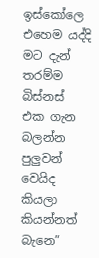ඉස්කෝලෙ එහෙම යද්දි මට දැන් තරම්ම බිස්නස් එක ගැන බලන්න පුලුවන් වෙයිද කියලා කියන්නත් බැනෙ”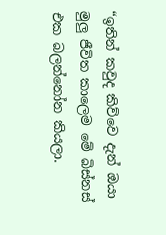“ඉතින් කවුද කිව්වෙ දැන් ඔයා මුලු ජීවිත කාලෙම මේ බිස්නස් එක බලන්නෝන කියලා.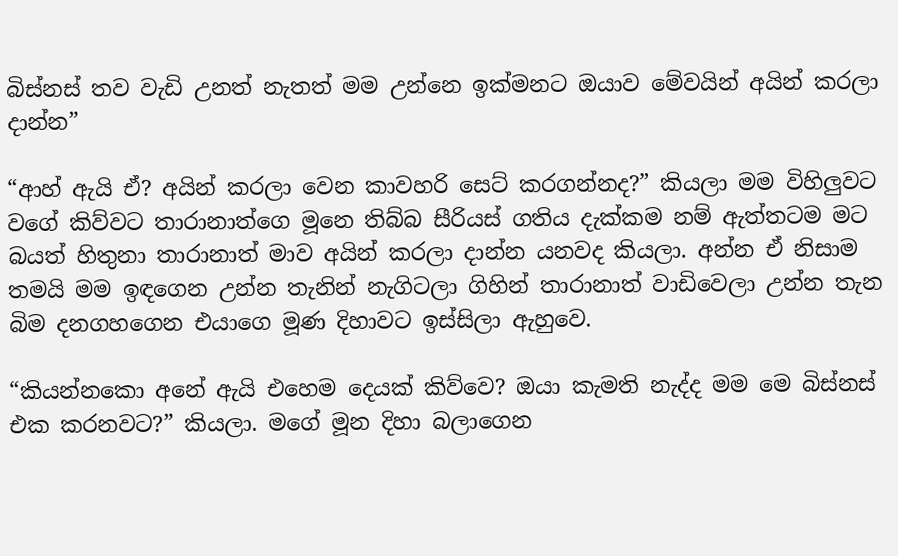බිස්නස් තව වැඩි උනත් නැතත් මම උන්නෙ ඉක්මනට ඔයාව මේවයින් අයින් කරලා දාන්න”

“ආහ් ඇයි ඒ? අයින් කරලා වෙන කාවහරි සෙට් කරගන්නද?” කියලා මම විහිලුවට වගේ කිව්වට තාරානාත්ගෙ මූනෙ තිබ්බ සීරියස් ගතිය දැක්කම නම් ඇත්තටම මට බයත් හිතුනා තාරානාත් මාව අයින් කරලා දාන්න යනවද කියලා. අන්න ඒ නිසාම තමයි මම ඉඳගෙන උන්න තැනින් නැගිටලා ගිහින් තාරානාත් වාඩිවෙලා උන්න තැන බිම දනගහගෙන එයාගෙ මූණ දිහාවට ඉස්සිලා ඇහුවෙ.

“කියන්නකො අනේ ඇයි එහෙම දෙයක් කිව්වෙ? ඔයා කැමති නැද්ද මම මෙ බිස්නස් එක කරනවට?” කියලා. මගේ මූන දිහා බලාගෙන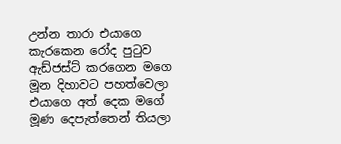උන්න තාරා එයාගෙ කැරකෙන රෝද පුටුව ඇඩ්ජස්ට් කරගෙන මගෙ මූන දිහාවට පහත්වෙලා එයාගෙ අත් දෙක මගේ මූණ දෙපැත්තෙන් තියලා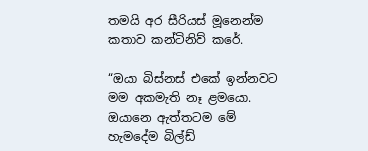තමයි අර සීරියස් මූනෙන්ම කතාව කන්ටිනිව් කරේ.

“ඔයා බිස්නස් එකේ ඉන්නවට මම අකමැති නෑ ළමයො. ඔයානෙ ඇත්තටම මේ හැමදේම බිල්ඩ්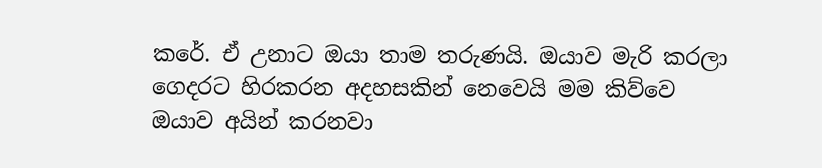කරේ. ඒ උනාට ඔයා තාම තරුණයි. ඔයාව මැරි කරලා ගෙදරට හිරකරන අදහසකින් නෙවෙයි මම කිව්වෙ ඔයාව අයින් කරනවා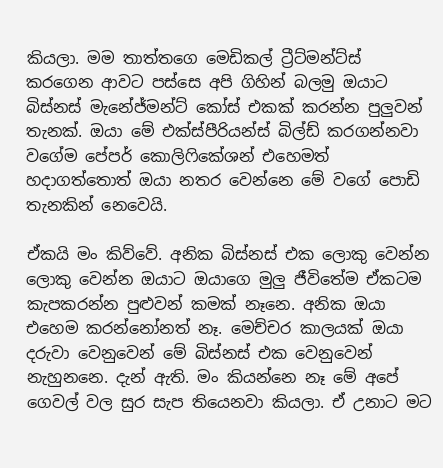කියලා. මම තාත්තගෙ මෙඩිකල් ට්‍රීට්මන්ට්ස් කරගෙන ආවට පස්සෙ අපි ගිහින් බලමු ඔයාට බිස්නස් මැනේජ්මන්ට් කෝස් එකක් කරන්න පුලුවන් තැනක්. ඔයා මේ එක්ස්පීරියන්ස් බිල්ඩ් කරගන්නවා වගේම පේපර් කොලිෆිකේශන් එහෙමත් හදාගත්තොත් ඔයා නතර වෙන්නෙ මේ වගේ පොඩි තැනකින් නෙවෙයි.

ඒකයි මං කිව්වේ. අනික බිස්නස් එක ලොකු වෙන්න ලොකු වෙන්න ඔයාට ඔයාගෙ මුලු ජීවිතේම ඒකටම කැපකරන්න පුළුවන් කමක් නෑනෙ. අනික ඔයා එහෙම කරන්නෝනත් නෑ. මෙච්චර කාලයක් ඔයා දරුවා වෙනුවෙන් මේ බිස්නස් එක වෙනුවෙන් නැහුනනෙ. දැන් ඇති. මං කියන්නෙ නෑ මේ අපේ ගෙවල් වල සුර සැප තියෙනවා කියලා. ඒ උනාට මට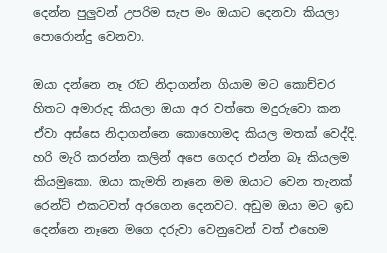දෙන්න පුලුවන් උපරිම සැප මං ඔයාට දෙනවා කියලා පොරොන්දු වෙනවා.

ඔයා දන්නෙ නෑ රෑට නිදාගන්න ගියාම මට කොච්චර හිතට අමාරුද කියලා ඔයා අර වත්තෙ මදුරුවො කන ඒවා අස්සෙ නිදාගන්නෙ කොහොමද කියල මතක් වෙද්දි. හරි මැරි කරන්න කලින් අපෙ ගෙදර එන්න බෑ කියලම කියමුකො. ඔයා කැමති නෑනෙ මම ඔයාට වෙන තැනක් රෙන්ට් එකටවත් අරගෙන දෙනවට. අඩුම ඔයා මට ඉඩ දෙන්නෙ නෑනෙ මගෙ දරුවා වෙනුවෙන් වත් එහෙම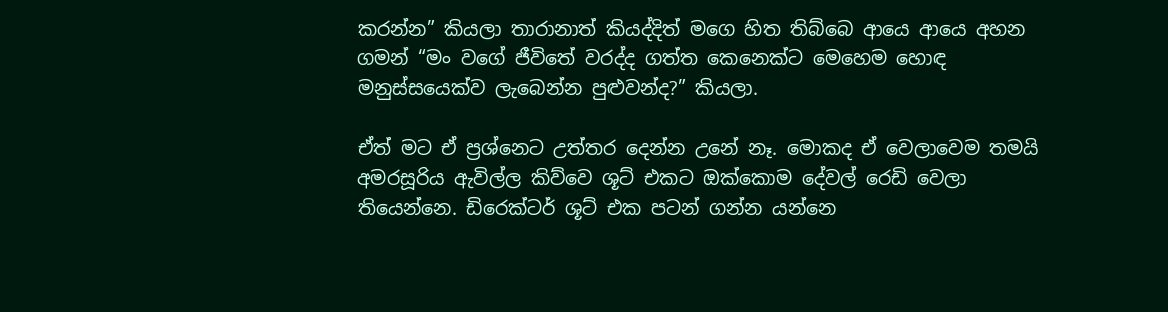කරන්න” කියලා තාරානාත් කියද්දිත් මගෙ හිත තිබ්බෙ ආයෙ ආයෙ අහන ගමන් “මං වගේ ජීවිතේ වරද්ද ගත්ත කෙනෙක්ට මෙහෙම හොඳ මනුස්සයෙක්ව ලැබෙන්න පුළුවන්ද?” කියලා.

ඒත් මට ඒ ප්‍රශ්නෙට උත්තර දෙන්න උනේ නෑ. මොකද ඒ වෙලාවෙම තමයි අමරසූරිය ඇවිල්ල කිව්වෙ ශූට් එකට ඔක්කොම දේවල් රෙඩි වෙලා තියෙන්නෙ. ඩිරෙක්ටර් ශූට් එක පටන් ගන්න යන්නෙ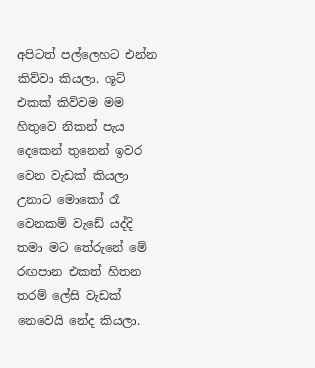අපිටත් පල්ලෙහට එන්න කිව්වා කියලා. ශූට් එකක් කිව්වම මම හිතුවෙ නිකන් පැය දෙකෙන් තුනෙන් ඉවර වෙන වැඩක් කියලා උනාට මොකෝ රෑ වෙනකම් වැඩේ යද්දි තමා මට තේරුනේ මේ රඟපාන එකත් හිතන තරම් ලේසි වැඩක් නෙවෙයි නේද කියලා.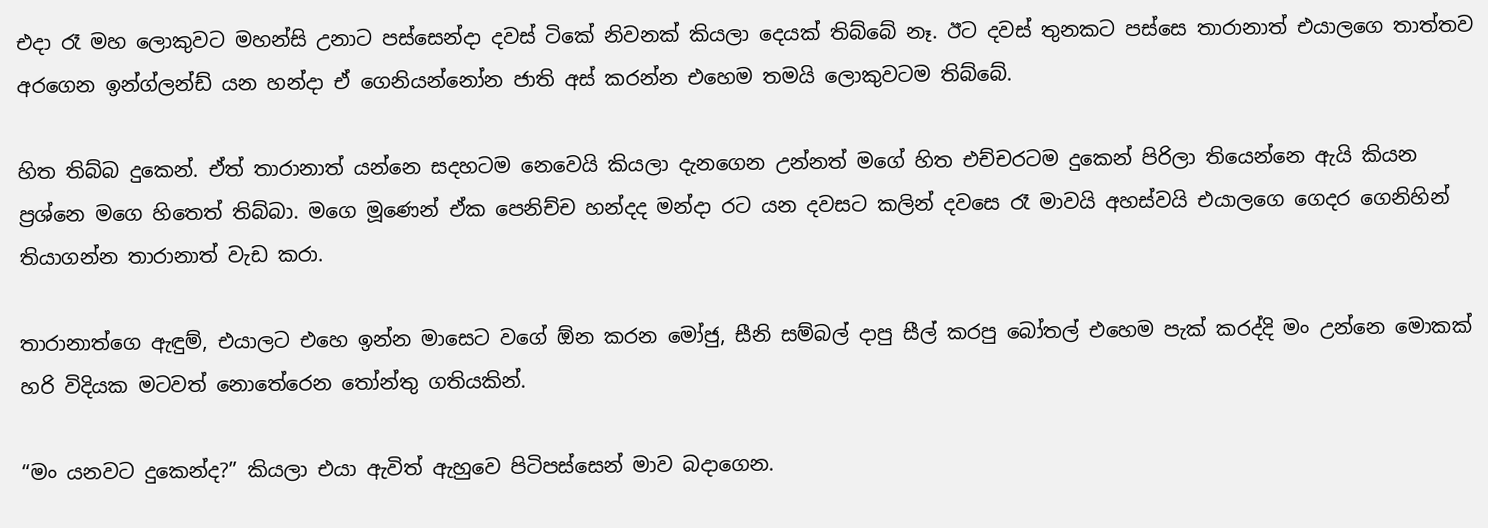එදා රෑ මහ ලොකුවට මහන්සි උනාට පස්සෙන්දා දවස් ටිකේ නිවනක් කියලා දෙයක් තිබ්බේ නෑ. ඊට දවස් තුනකට පස්සෙ තාරානාත් එයාලගෙ තාත්තව අරගෙන ඉන්ග්ලන්ඩ් යන හන්දා ඒ ගෙනියන්නෝන ජාති අස් කරන්න එහෙම තමයි ලොකුවටම තිබ්බේ.

හිත තිබ්බ දුකෙන්. ඒත් තාරානාත් යන්නෙ සදහටම නෙවෙයි කියලා දැනගෙන උන්නත් මගේ හිත එච්චරටම දුකෙන් පිරිලා තියෙන්නෙ ඇයි කියන ප්‍රශ්නෙ මගෙ හිතෙත් තිබ්බා. මගෙ මූණෙන් ඒක පෙනිච්ච හන්දද මන්දා රට යන දවසට කලින් දවසෙ රෑ මාවයි අහස්වයි එයාලගෙ ගෙදර ගෙනිහින් තියාගන්න තාරානාත් වැඩ කරා.

තාරානාත්ගෙ ඇඳුම්, එයාලට එහෙ ඉන්න මාසෙට වගේ ඕන කරන මෝජු, සීනි සම්බල් දාපු සීල් කරපු බෝතල් එහෙම පැක් කරද්දි මං උන්නෙ මොකක් හරි විදියක මටවත් නොතේරෙන තෝන්තු ගතියකින්.

“මං යනවට දුකෙන්ද?” කියලා එයා ඇවිත් ඇහුවෙ පිටිපස්සෙන් මාව බදාගෙන.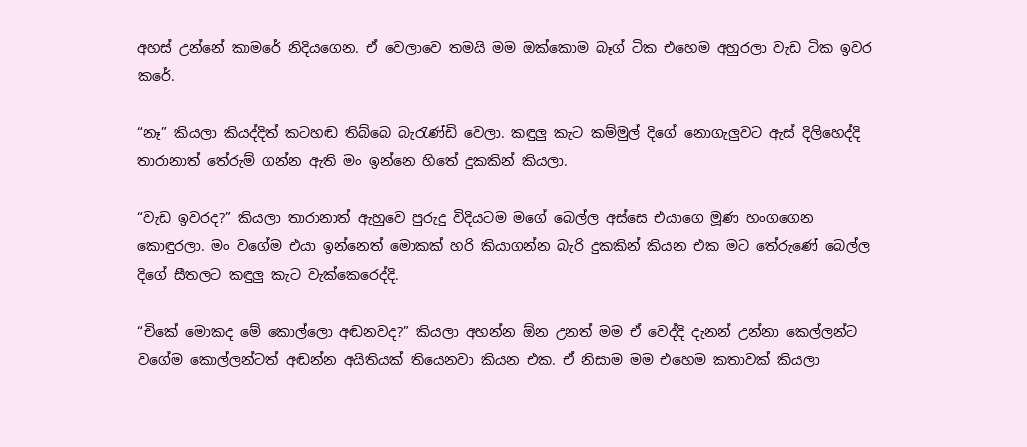අහස් උන්නේ කාමරේ නිදියගෙන. ඒ වෙලාවෙ තමයි මම ඔක්කොම බෑග් ටික එහෙම අහුරලා වැඩ ටික ඉවර කරේ.

“නෑ” කියලා කියද්දිත් කටහඬ තිබ්බෙ බැරැණ්ඩි වෙලා. කඳුලු කැට කම්මුල් දිගේ නොගැලුවට ඇස් දිලිහෙද්දි තාරානාත් තේරුම් ගන්න ඇති මං ඉන්නෙ හිතේ දුකකින් කියලා.

“වැඩ ඉවරද?” කියලා තාරානාත් ඇහුවෙ පුරුදු විදියටම මගේ බෙල්ල අස්සෙ එයාගෙ මූණ හංගගෙන කොඳුරලා. මං වගේම එයා ඉන්නෙත් මොකක් හරි කියාගන්න බැරි දුකකින් කියන එක මට තේරුණේ බෙල්ල දිගේ සීතලට කඳුලු කැට වැක්කෙරෙද්දි.

“චිකේ මොකද මේ කොල්ලො අඬනවද?” කියලා අහන්න ඕන උනත් මම ඒ වෙද්දි දැනන් උන්නා කෙල්ලන්ට වගේම කොල්ලන්ටත් අඬන්න අයිතියක් තියෙනවා කියන එක. ඒ නිසාම මම එහෙම කතාවක් කියලා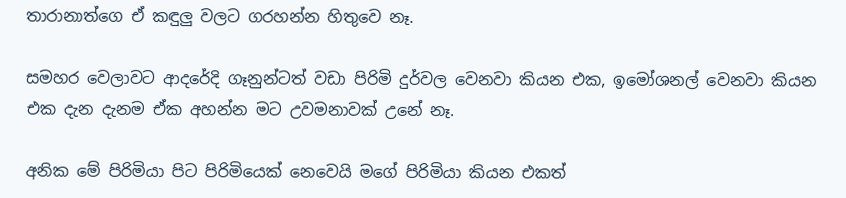තාරානාත්ගෙ ඒ කඳුලු වලට ගරහන්න හිතුවෙ නෑ.

සමහර වෙලාවට ආදරේදි ගෑනුන්ටත් වඩා පිරිමි දුර්වල වෙනවා කියන එක, ඉමෝශනල් වෙනවා කියන එක දැන දැනම ඒක අහන්න මට උවමනාවක් උනේ නෑ.

අනික මේ පිරිමියා පිට පිරිමියෙක් නෙවෙයි මගේ පිරිමියා කියන එකත්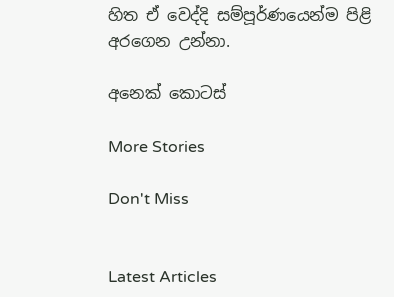හිත ඒ වෙද්දි සම්පූර්ණයෙන්ම පිළි අරගෙන උන්නා.

අනෙක් කොටස්

More Stories

Don't Miss


Latest Articles